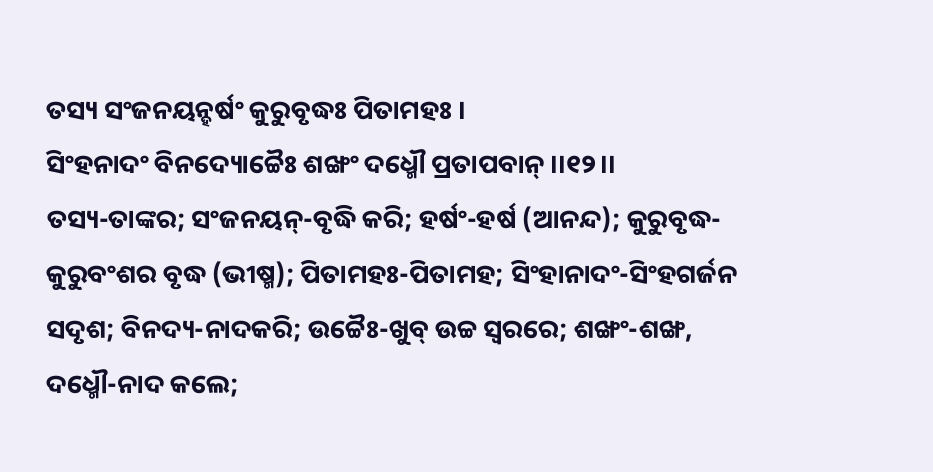ତସ୍ୟ ସଂଜନୟନ୍ହର୍ଷଂ କୁରୁବୃଦ୍ଧଃ ପିତାମହଃ ।
ସିଂହନାଦଂ ବିନଦ୍ୟୋଚ୍ଚୈଃ ଶଙ୍ଖଂ ଦଧ୍ମୌ ପ୍ରତାପବାନ୍ ।।୧୨।।
ତସ୍ୟ-ତାଙ୍କର; ସଂଜନୟନ୍-ବୃଦ୍ଧି କରି; ହର୍ଷଂ-ହର୍ଷ (ଆନନ୍ଦ); କୁରୁବୃଦ୍ଧ-କୁରୁବଂଶର ବୃଦ୍ଧ (ଭୀଷ୍ମ); ପିତାମହଃ-ପିତାମହ; ସିଂହାନାଦଂ-ସିଂହଗର୍ଜନ ସଦୃଶ; ବିନଦ୍ୟ-ନାଦକରି; ଉଚ୍ଚୈଃ-ଖୁବ୍ ଉଚ୍ଚ ସ୍ୱରରେ; ଶଙ୍ଖଂ-ଶଙ୍ଖ, ଦଧ୍ମୌ-ନାଦ କଲେ;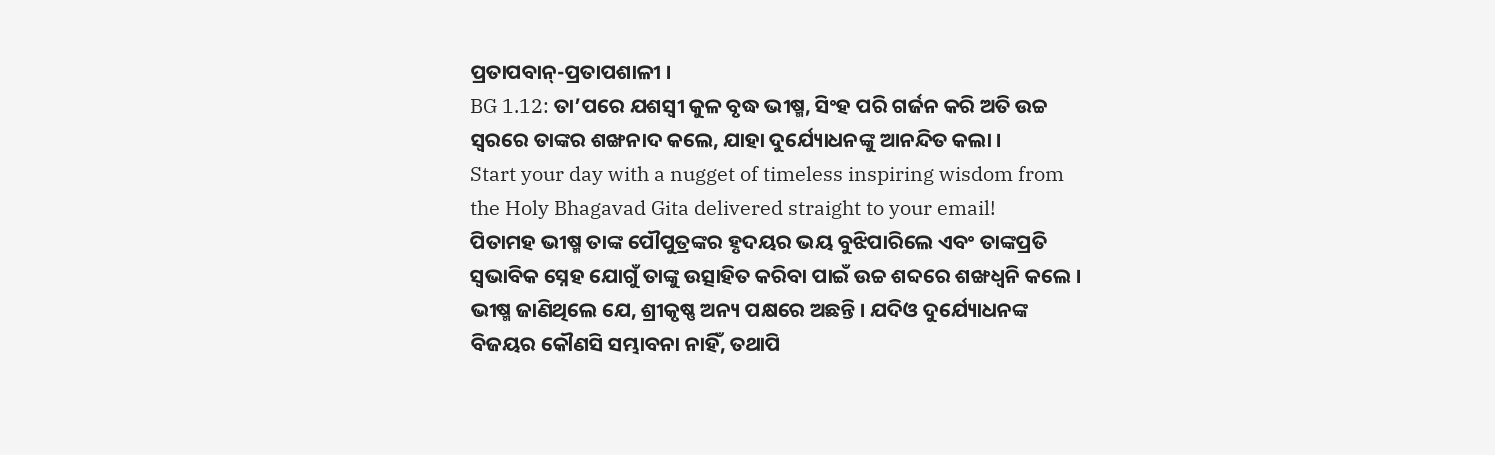ପ୍ରତାପବାନ୍-ପ୍ରତାପଶାଳୀ ।
BG 1.12: ତା’ପରେ ଯଶସ୍ୱୀ କୁଳ ବୃଦ୍ଧ ଭୀଷ୍ମ, ସିଂହ ପରି ଗର୍ଜନ କରି ଅତି ଉଚ୍ଚ ସ୍ୱରରେ ତାଙ୍କର ଶଙ୍ଖନାଦ କଲେ, ଯାହା ଦୁର୍ଯ୍ୟୋଧନଙ୍କୁ ଆନନ୍ଦିତ କଲା ।
Start your day with a nugget of timeless inspiring wisdom from the Holy Bhagavad Gita delivered straight to your email!
ପିତାମହ ଭୀଷ୍ମ ତାଙ୍କ ପୌପୁତ୍ରଙ୍କର ହୃଦୟର ଭୟ ବୁଝିପାରିଲେ ଏବଂ ତାଙ୍କପ୍ରତି ସ୍ୱଭାବିକ ସ୍ନେହ ଯୋଗୁଁ ତାଙ୍କୁ ଉତ୍ସାହିତ କରିବା ପାଇଁ ଉଚ୍ଚ ଶବ୍ଦରେ ଶଙ୍ଖଧ୍ୱନି କଲେ । ଭୀଷ୍ମ ଜାଣିଥିଲେ ଯେ, ଶ୍ରୀକୃଷ୍ଣ ଅନ୍ୟ ପକ୍ଷରେ ଅଛନ୍ତି । ଯଦିଓ ଦୁର୍ଯ୍ୟୋଧନଙ୍କ ବିଜୟର କୌଣସି ସମ୍ଭାବନା ନାହିଁ, ତଥାପି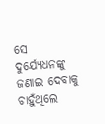ସେ ଦୁର୍ଯ୍ୟେଧନଙ୍କୁ ଜଣାଇ ଦେବାକୁ ଚାହୁଁଥିଲେ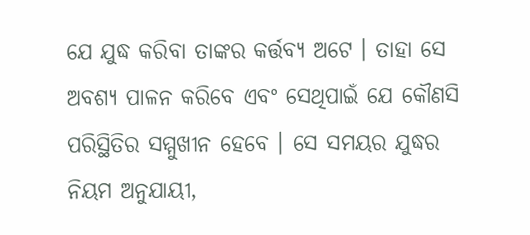ଯେ ଯୁଦ୍ଧ କରିବା ତାଙ୍କର କର୍ତ୍ତବ୍ୟ ଅଟେ । ତାହା ସେ ଅବଶ୍ୟ ପାଳନ କରିବେ ଏବଂ ସେଥିପାଇଁ ଯେ କୌଣସି ପରିସ୍ଥିତିର ସମ୍ମୁଖୀନ ହେବେ । ସେ ସମୟର ଯୁଦ୍ଧର ନିୟମ ଅନୁଯାୟୀ,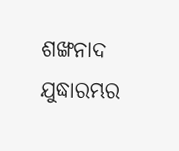ଶଙ୍ଖନାଦ ଯୁଦ୍ଧାରମ୍ଭର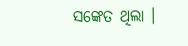ସଙ୍କେତ ଥିଲା ।